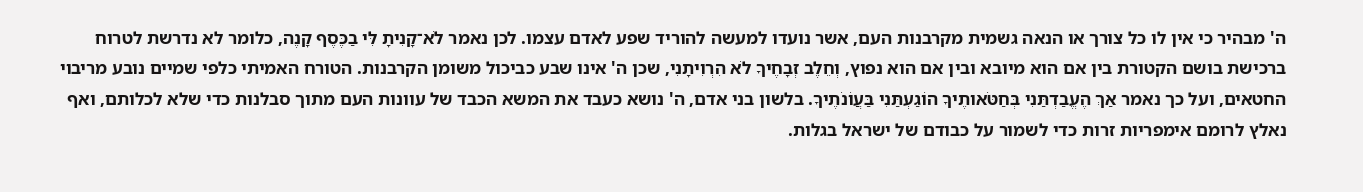ה' מבהיר כי אין לו כל צורך או הנאה גשמית מקרבנות העם, אשר נועדו למעשה להוריד שפע לאדם עצמו. לכן נאמר לֹא־קָנִיתָ לִּי בַכֶּסֶף קָנֶה, כלומר לא נדרשת לטרוח ברכישת בושם הקטורת בין אם הוא מיובא ובין אם הוא נפוץ, וְחֵלֶב זְבָחֶיךָ לֹא הִרְוִיתָנִי, שכן ה' אינו שבע כביכול משומן הקרבנות. הטורח האמיתי כלפי שמיים נובע מריבוי החטאים, ועל כך נאמר אַךְ הֶעֱבַדְתַּנִי בְּחַטֹּאותֶיךָ הוֹגַעְתַּנִי בַּעֲוֺנֹתֶיךָ. בלשון בני אדם, ה' נושא כעבד את המשא הכבד של עוונות העם מתוך סבלנות כדי שלא לכלותם, ואף נאלץ לרומם אימפריות זרות כדי לשמור על כבודם של ישראל בגלות.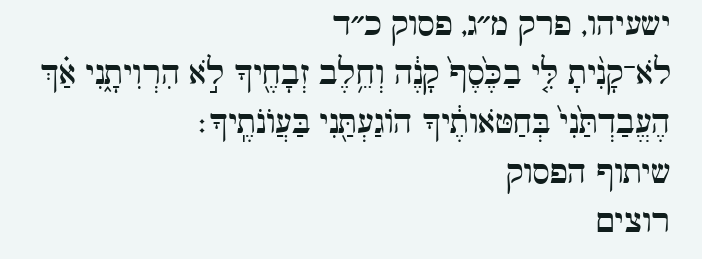ישעיהו, פרק מ״ג, פסוק כ״ד
לֹא־קָנִ֨יתָ לִּ֤י בַכֶּ֙סֶף֙ קָנֶ֔ה וְחֵ֥לֶב זְבָחֶ֖יךָ לֹ֣א הִרְוִיתָ֑נִי אַ֗ךְ הֶעֱבַדְתַּ֙נִי֙ בְּחַטֹּאותֶ֔יךָ הוֹגַעְתַּ֖נִי בַּעֲוֺנֹתֶֽיךָ׃
שיתוף הפסוק
רוצים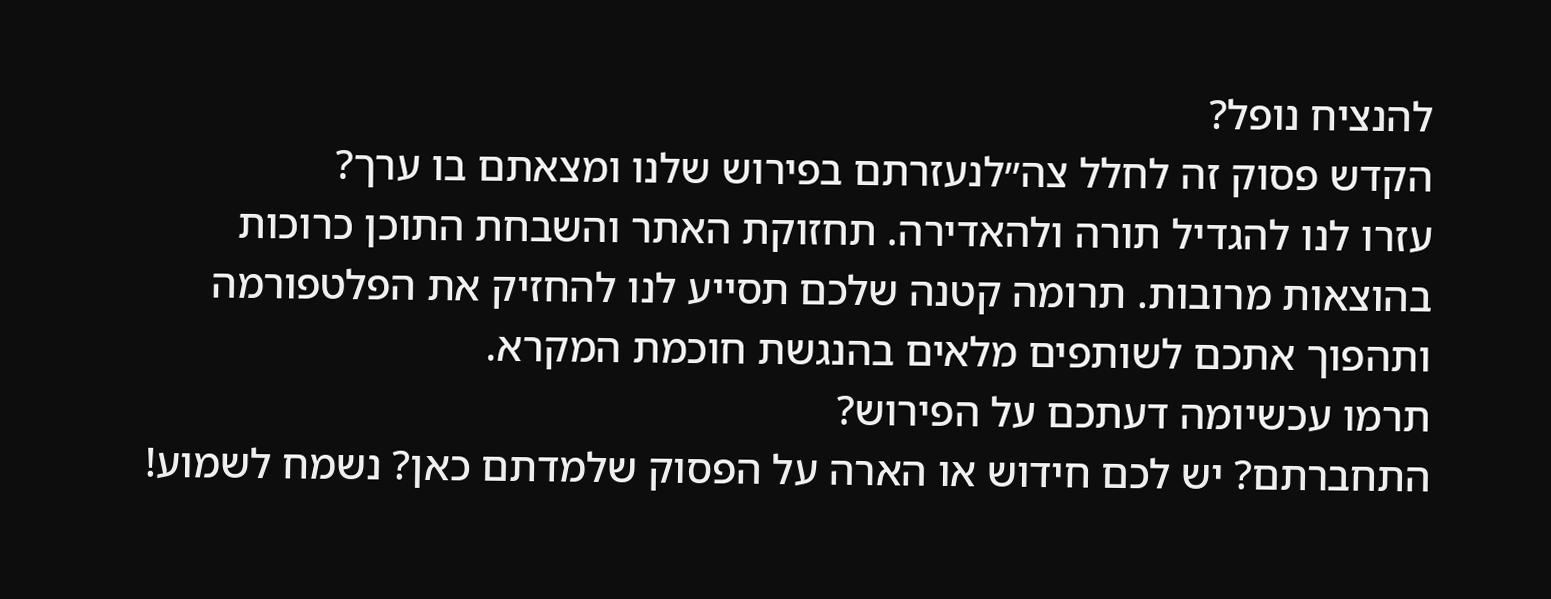להנציח נופל?
הקדש פסוק זה לחלל צה״לנעזרתם בפירוש שלנו ומצאתם בו ערך?
עזרו לנו להגדיל תורה ולהאדירה. תחזוקת האתר והשבחת התוכן כרוכות בהוצאות מרובות. תרומה קטנה שלכם תסייע לנו להחזיק את הפלטפורמה ותהפוך אתכם לשותפים מלאים בהנגשת חוכמת המקרא.
תרמו עכשיומה דעתכם על הפירוש?
התחברתם? יש לכם חידוש או הארה על הפסוק שלמדתם כאן? נשמח לשמוע!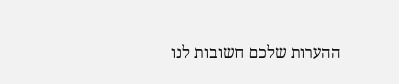ההערות שלכם חשובות לנו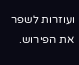ועוזרות לשפר את הפירוש.